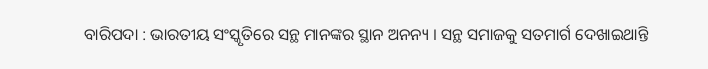ବାରିପଦା : ଭାରତୀୟ ସଂସ୍କୃତିରେ ସନ୍ଥ ମାନଙ୍କର ସ୍ଥାନ ଅନନ୍ୟ । ସନ୍ଥ ସମାଜକୁ ସତମାର୍ଗ ଦେଖାଇଥାନ୍ତି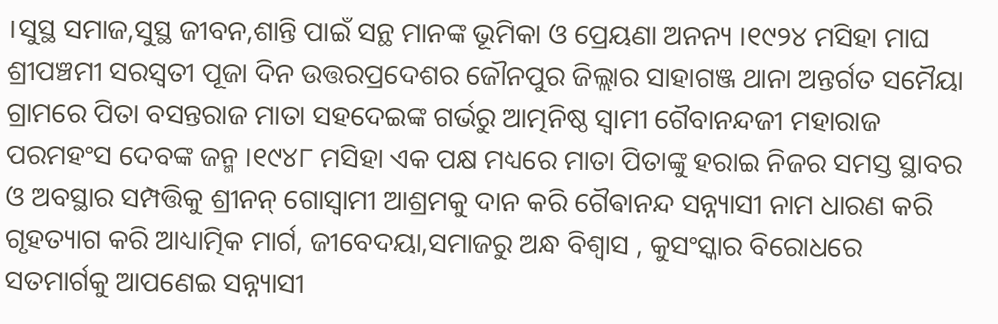।ସୁସ୍ଥ ସମାଜ,ସୁସ୍ଥ ଜୀବନ,ଶାନ୍ତି ପାଇଁ ସନ୍ଥ ମାନଙ୍କ ଭୂମିକା ଓ ପ୍ରେୟଣା ଅନନ୍ୟ ।୧୯୨୪ ମସିହା ମାଘ ଶ୍ରୀପଞ୍ଚମୀ ସରସ୍ଵତୀ ପୂଜା ଦିନ ଉତ୍ତରପ୍ରଦେଶର ଜୌନପୁର ଜିଲ୍ଲାର ସାହାଗଞ୍ଜ ଥାନା ଅନ୍ତର୍ଗତ ସମୈୟା ଗ୍ରାମରେ ପିତା ବସନ୍ତରାଜ ମାତା ସହଦେଇଙ୍କ ଗର୍ଭରୁ ଆତ୍ମନିଷ୍ଠ ସ୍ବାମୀ ଗୈବାନନ୍ଦଜୀ ମହାରାଜ ପରମହଂସ ଦେବଙ୍କ ଜନ୍ମ ।୧୯୪୮ ମସିହା ଏକ ପକ୍ଷ ମଧ୍ୟରେ ମାତା ପିତାଙ୍କୁ ହରାଇ ନିଜର ସମସ୍ତ ସ୍ଥାବର ଓ ଅବସ୍ଥାର ସମ୍ପତ୍ତିକୁ ଶ୍ରୀନନ୍ ଗୋସ୍ବାମୀ ଆଶ୍ରମକୁ ଦାନ କରି ଗୈଵାନନ୍ଦ ସନ୍ନ୍ୟାସୀ ନାମ ଧାରଣ କରି ଗୃହତ୍ୟାଗ କରି ଆଧ୍ୟାତ୍ମିକ ମାର୍ଗ, ଜୀବେଦୟା,ସମାଜରୁ ଅନ୍ଧ ବିଶ୍ବାସ , କୁସଂସ୍କାର ବିରୋଧରେ ସତମାର୍ଗକୁ ଆପଣେଇ ସନ୍ନ୍ୟାସୀ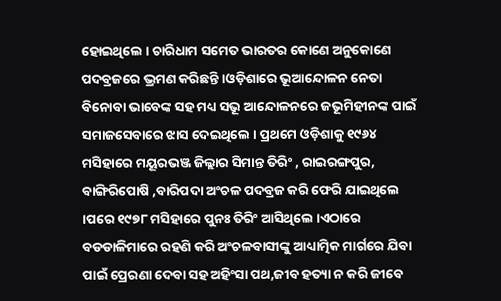ହୋଇଥିଲେ । ଚାରିଧାମ ସମେତ ଭାରତର କୋଣେ ଅନୁକୋଣେ ପଦବ୍ରଜରେ ଭ୍ରମଣ କରିଛନ୍ତି ।ଓଡ଼ିଶାରେ ଭୂଆନ୍ଦୋଳନ ନେତା ବିନୋବା ଭାବେଙ୍କ ସହ ମଧ୍ୟ ସଭୂ ଆନ୍ଦୋଳନରେ ଜଭୂମିହୀନଙ୍କ ପାଇଁ ସମାଜସେବାରେ ଝାସ ଦେଇଥିଲେ । ପ୍ରଥମେ ଓଡ଼ିଶାକୁ ୧୯୬୪ ମସିହାରେ ମୟୂରଭଞ୍ଜ ଜିଲ୍ଲାର ସିମାନ୍ତ ତିରିଂ , ରାଇରଙ୍ଗପୁର, ବାଙ୍ଗିରିପୋଷି ,ବାରିପଦା ଅଂଚଳ ପଦବ୍ରଜ କରି ଫେରି ଯାଇଥିଲେ ।ପରେ ୧୯୭୮ ମସିହାରେ ପୁନଃ ତିରିଂ ଆସିଥିଲେ ।ଏଠାରେ ବଡଡାଳିମାରେ ରହଣି କରି ଅଂଚଳବାସୀଙ୍କୁ ଆଧ୍ୟାତ୍ମିକ ମାର୍ଗରେ ଯିବା ପାଇଁ ପ୍ରେରଣା ଦେବା ସହ ଅହିଂସା ପଥ,ଜୀବ ହତ୍ୟା ନ କରି ଜୀବେ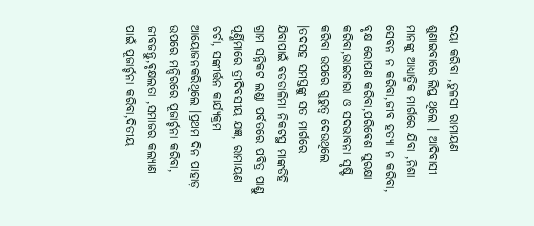ଦୟା କରିବା ,ତୁଳସୀ ରାମାୟଣ ଶୁଣାଇବାରେ ଲିପ୍ତ ଥିଲେ । ଆଦିବାସୀ ମାନଙ୍କୁ ଆଧ୍ୟାତ୍ମିକ ମାର୍ଗରେ ଯିବା ,ନିଶା ସେବନ ନ କରିବା,ଜୀବ ହତ୍ୟା ନ କରିବା, ବୃକ୍ଷ ରୋପଣ କରିବା,ପରିଵେଶ ସୁରକ୍ଷା କରିବା,ଭାଇଚାରା ଓ ସଦଭାବନା ସୃଷ୍ଟି କରିବା ଉପରେ ଗୁରୁତ୍ୱ ଦେଉଥିଲେ ।ତଦସହ ସମସ୍ତଙ୍କୁ ସତ ମାର୍ଗରେ ଯିବାପାଇଁ ଵଡଡାଳିମା ନିକଟସ୍ଥ ମାଙ୍କଡିହି ଗ୍ରାମ ସନ୍ନିକଟ ଲଣ୍ଡା ପର୍ବତରେ ପବିତ୍ର ପାଣ୍ଡୁ ପୂର୍ଣ୍ଣିମାରେ ତ୍ରୀଦିବସୀୟ ଯଜ୍ଞ, ରାମାୟଣ ଚର୍ଚା, ସଙ୍କୀର୍ତ୍ତନ କାର୍ଯ୍ୟକ୍ରମ ଆୟୋଜନକରିଥିଲେ ।ପ୍ରଥମ ଦିନ ପାହାଡ଼ ଉପରେ ମନ୍ଦିରରେ ପୂଜାର୍ଚ୍ଚନା କରିବା, ଜୀବଜନ୍ତୁ,ଵୃକ୍ଷଲତା ,ସମାଜର କଲ୍ୟାଣ ପାଇଁ ପୂଜାର୍ଚ୍ଚନା କରିବା,ଦିତୀୟ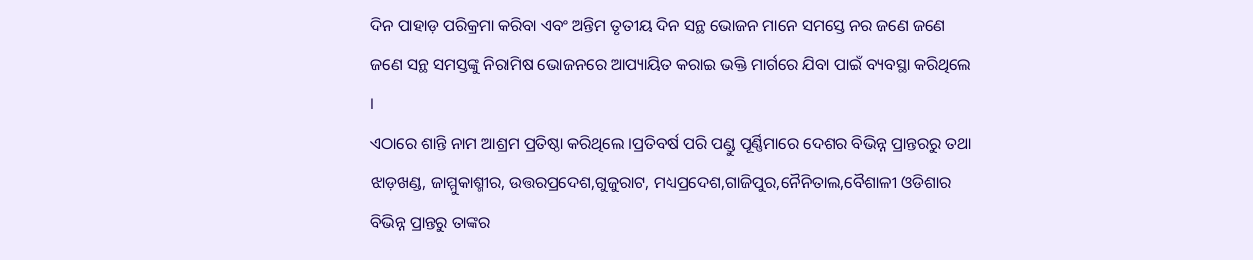ଦିନ ପାହାଡ଼ ପରିକ୍ରମା କରିବା ଏବଂ ଅନ୍ତିମ ତୃତୀୟ ଦିନ ସନ୍ଥ ଭୋଜନ ମାନେ ସମସ୍ତେ ନର ଜଣେ ଜଣେ ଜଣେ ସନ୍ଥ ସମସ୍ତଙ୍କୁ ନିରାମିଷ ଭୋଜନରେ ଆପ୍ୟାୟିତ କରାଇ ଭକ୍ତି ମାର୍ଗରେ ଯିବା ପାଇଁ ବ୍ୟବସ୍ଥା କରିଥିଲେ ।
ଏଠାରେ ଶାନ୍ତି ନାମ ଆଶ୍ରମ ପ୍ରତିଷ୍ଠା କରିଥିଲେ ।ପ୍ରତିବର୍ଷ ପରି ପଣ୍ଡୁ ପୂର୍ଣ୍ଣିମାରେ ଦେଶର ବିଭିନ୍ନ ପ୍ରାନ୍ତରରୁ ତଥା ଝାଡ଼ଖଣ୍ଡ, ଜାମ୍ମୁକାଶ୍ମୀର, ଉତ୍ତରପ୍ରଦେଶ,ଗୁଜୁରାଟ, ମଧ୍ୟପ୍ରଦେଶ,ଗାଜିପୁର,ନୈନିତାଲ,ବୈଶାଳୀ ଓଡିଶାର ବିଭିନ୍ନ ପ୍ରାନ୍ତରୁ ତାଙ୍କର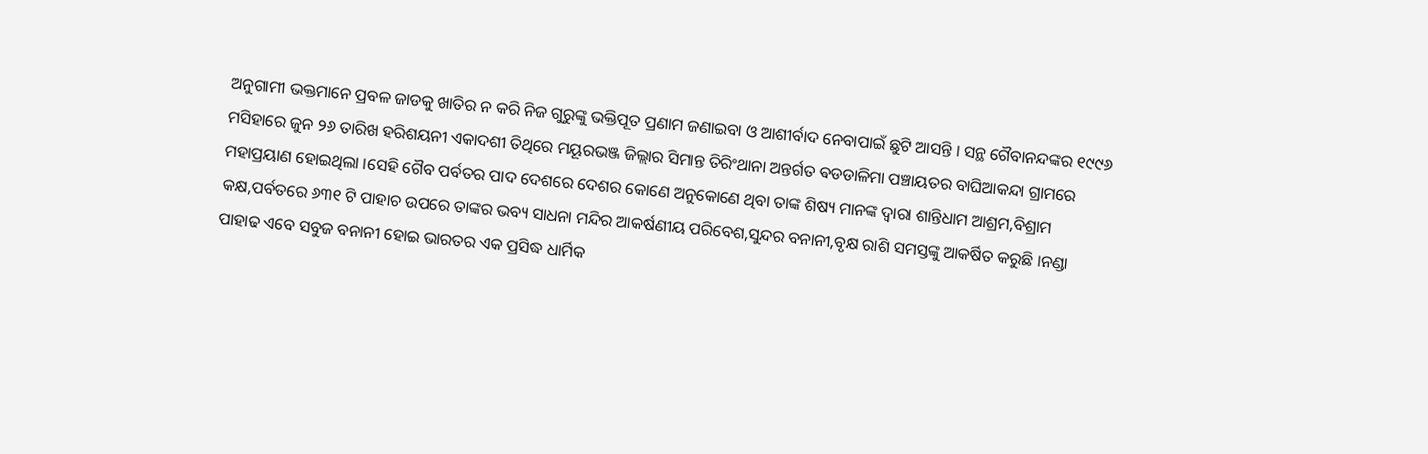ଅନୁଗାମୀ ଭକ୍ତମାନେ ପ୍ରବଳ ଜାଡକୁ ଖାତିର ନ କରି ନିଜ ଗୁରୁଙ୍କୁ ଭକ୍ତିପୂତ ପ୍ରଣାମ ଜଣାଇବା ଓ ଆଶୀର୍ବାଦ ନେବାପାଇଁ ଛୁଟି ଆସନ୍ତି । ସନ୍ଥ ଗୈବାନନ୍ଦଙ୍କର ୧୯୯୬ ମସିହାରେ ଜୁନ ୨୬ ତାରିଖ ହରିଶୟନୀ ଏକାଦଶୀ ତିଥିରେ ମୟୂରଭଞ୍ଜ ଜିଲ୍ଲାର ସିମାନ୍ତ ତିରିଂଥାନା ଅନ୍ତର୍ଗତ ଵଡଡାଳିମା ପଞ୍ଚାୟତର ବାଘିଆକନ୍ଦା ଗ୍ରାମରେ ମହାପ୍ରୟାଣ ହୋଇଥିଲା ।ସେହି ଗୈବ ପର୍ବତର ପାଦ ଦେଶରେ ଦେଶର କୋଣେ ଅନୁକୋଣେ ଥିବା ତାଙ୍କ ଶିଷ୍ୟ ମାନଙ୍କ ଦ୍ବାରା ଶାନ୍ତିଧାମ ଆଶ୍ରମ,ବିଶ୍ରାମ କକ୍ଷ,ପର୍ବତରେ ୬୩୧ ଟି ପାହାଚ ଉପରେ ତାଙ୍କର ଭବ୍ୟ ସାଧନା ମନ୍ଦିର ଆକର୍ଷଣୀୟ ପରିବେଶ,ସୁନ୍ଦର ବନାନୀ,ବୃକ୍ଷ ରାଶି ସମସ୍ତଙ୍କୁ ଆକର୍ଷିତ କରୁଛି ।ନଣ୍ଡା ପାହାଢ ଏବେ ସବୁଜ ବନାନୀ ହୋଇ ଭାରତର ଏକ ପ୍ରସିଦ୍ଧ ଧାର୍ମିକ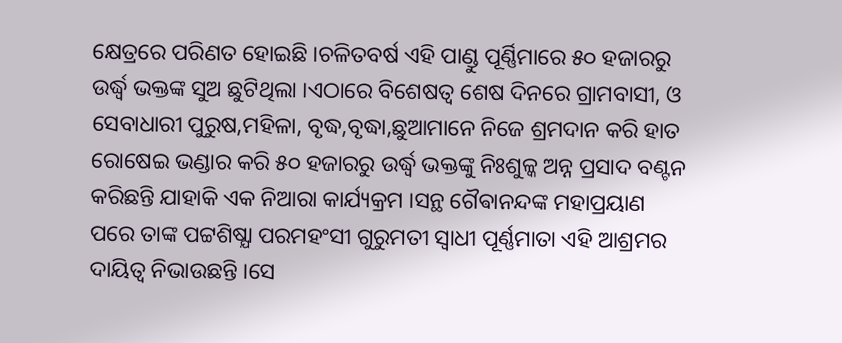କ୍ଷେତ୍ରରେ ପରିଣତ ହୋଇଛି ।ଚଳିତବର୍ଷ ଏହି ପାଣ୍ଡୁ ପୂର୍ଣ୍ଣିମାରେ ୫୦ ହଜାରରୁ ଉର୍ଦ୍ଧ୍ବ ଭକ୍ତଙ୍କ ସୁଅ ଛୁଟିଥିଲା ।ଏଠାରେ ବିଶେଷତ୍ଵ ଶେଷ ଦିନରେ ଗ୍ରାମବାସୀ, ଓ ସେବାଧାରୀ ପୁରୁଷ,ମହିଳା, ବୃଦ୍ଧ,ବୃଦ୍ଧା,ଛୁଆମାନେ ନିଜେ ଶ୍ରମଦାନ କରି ହାତ ରୋଷେଇ ଭଣ୍ଡାର କରି ୫୦ ହଜାରରୁ ଉର୍ଦ୍ଧ୍ବ ଭକ୍ତଙ୍କୁ ନିଃଶୁଳ୍କ ଅନ୍ନ ପ୍ରସାଦ ବଣ୍ଟନ କରିଛନ୍ତି ଯାହାକି ଏକ ନିଆରା କାର୍ଯ୍ୟକ୍ରମ ।ସନ୍ଥ ଗୈଵାନନ୍ଦଙ୍କ ମହାପ୍ରୟାଣ ପରେ ତାଙ୍କ ପଟ୍ଟଶିଷ୍ଯା ପରମହଂସୀ ଗୁରୁମତୀ ସ୍ବାଧୀ ପୂର୍ଣ୍ଣମାତା ଏହି ଆଶ୍ରମର ଦାୟିତ୍ଵ ନିଭାଉଛନ୍ତି ।ସେ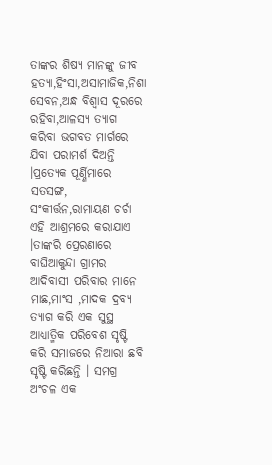ତାଙ୍କର ଶିଷ୍ୟ ମାନଙ୍କୁ ଜୀବ ହତ୍ୟା,ହିଂସା,ଅସାମାଜିକ,ନିଶା ସେବନ,ଅନ୍ଧ ବିଶ୍ବାସ ଦୂରରେ ରହିବା,ଆଳସ୍ୟ ତ୍ୟାଗ କରିବା ଭଗବତ ମାର୍ଗରେ ଯିବା ପରାମର୍ଶ ଦିଅନ୍ତି ।ପ୍ରତ୍ଯେକ ପୂର୍ଣ୍ଣିମାରେ ସତସଙ୍ଗ, ସଂକୀର୍ତ୍ତନ,ରାମାୟଣ ଚର୍ଚା ଏହି ଆଶ୍ରମରେ କରାଯାଏ ।ତାଙ୍କରି ପ୍ରେରଣାରେ ବାଘିଆକୁନ୍ଦା ଗ୍ରାମର ଆଦିବାସୀ ପରିବାର ମାନେ ମାଛ,ମାଂସ ,ମାଦକ ଦ୍ରବ୍ୟ ତ୍ୟାଗ କରି ଏକ ସୁସ୍ଥ ଆଧ୍ୟାତ୍ମିକ ପରିବେଶ ସୃଷ୍ଟି କରି ସମାଜରେ ନିଆରା ଛବି ସୃଷ୍ଟି କରିଛନ୍ତି । ସମଗ୍ର ଅଂଚଳ ଏକ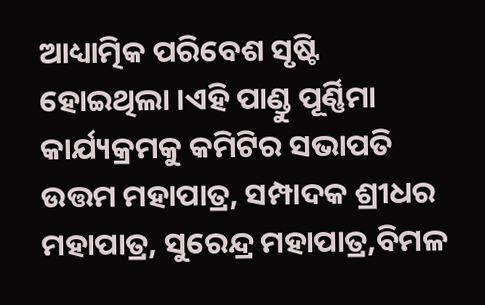ଆଧ୍ୟାତ୍ମିକ ପରିବେଶ ସୃଷ୍ଟି ହୋଇଥିଲା ।ଏହି ପାଣ୍ଡୁ ପୂର୍ଣ୍ଣିମା କାର୍ଯ୍ୟକ୍ରମକୁ କମିଟିର ସଭାପତି ଉତ୍ତମ ମହାପାତ୍ର, ସମ୍ପାଦକ ଶ୍ରୀଧର ମହାପାତ୍ର, ସୁରେନ୍ଦ୍ର ମହାପାତ୍ର,ବିମଳ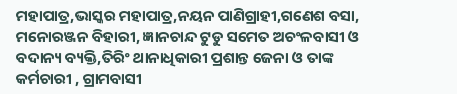ମହାପାତ୍ର,ଭାସ୍କର ମହାପାତ୍ର,ନୟନ ପାଣିଗ୍ରାହୀ,ଗଣେଶ ବସା, ମନୋରଞ୍ଜନ ବିହାରୀ, ଜ୍ଞାନଚାନ୍ଦ ଟୁଡୁ ସମେତ ଅଚଂଳବାସୀ ଓ ବଦାନ୍ୟ ବ୍ୟକ୍ତି,ତିରିଂ ଥାନାଧିକାରୀ ପ୍ରଶାନ୍ତ ଜେନା ଓ ତାଙ୍କ କର୍ମଚାରୀ , ଗ୍ରାମବାସୀ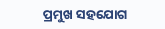ପ୍ରମୁଖ ସହଯୋଗ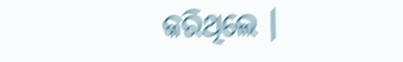କରିଥିଲେ ।